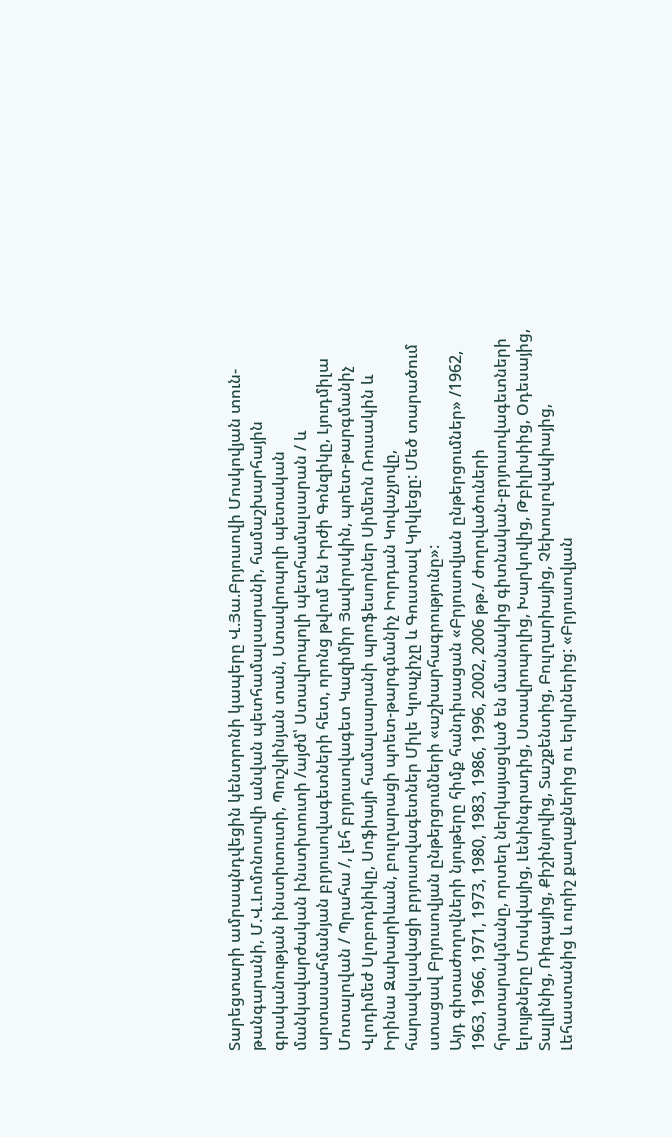Տարեցտարի ամրապնդվեցին կենտրոնի կապերը Վ.Յա.Բրյուսովի Մոսկովյան տուն-թանգարանի, Մ.Վ.Լոմոնոսովի անվան պետհամալսարանի, համաշխարհային գրականության ինստիտուտի, Պուշկինյան տան, Ստավրոպոլի պետական մանկավարժական ինստիտուտի /այժմ՝ Ստավրոպոլի պետհամալսարան / և արտասահմանյան բրյուսովագետների հետ, որոնց թվում են Իրժի Գոնզիկը, Լյուդմիլա Մոտալովան / Պրահա /, լեհ բրյուսովագետ Կազիմիր Յավորսկին, պոետ-թարգմանիչ Վլոդիմեժ Սլոբոդնիկը, Սոֆիայի համալսարանի պրոֆեսորներ Սիմեոն Ռուսակին և Իրինա Զախարիևան, բուլղարացի պոետ-թարգմանիչ Իորդան Կովաչյովը, հարավսլավացի բրյուսովագետներ Միլե Կլոպչիչը և Գուստավ Կրկլեցը: Մեծ տարածում ստացավ Բրյուսովյան ընթերցումների «աշխարհագրությունը»:
Այդ գիտաժողովների նյութերը հիմք հանդիսացան «Բրյուսովյան ընթերցումներ» /1962, 1963, 1966, 1971, 1973, 1980, 1983, 1986, 1996, 2002, 2006 թթ./ ժողովածուների հրատարակմանը, որտեղ ներկայացված են մասնակից գիտնական-բրյուսովագետների ելույթները Մոսկվայից, Լենինգրադից, Ստավրոպոլից, Խարկովից, Թբիլիսիից, Օդեսայից, Տալլինից, Ռիգայից, Քիշինյովից, Տաշքենտից, Բուլղարիայից, Չեխոսլովակիայից, Լեհաստանից և ուրիշ քաղաքներից ու երկրներից: «Բրյուսովյան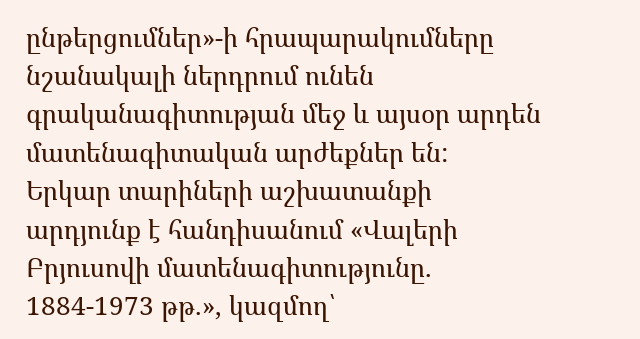ընթերցումներ»-ի հրապարակումները նշանակալի ներդրում ունեն գրականագիտության մեջ և այսօր արդեն մատենագիտական արժեքներ են:
Երկար տարիների աշխատանքի արդյունք է հանդիսանում «Վալերի Բրյուսովի մատենագիտությունը. 1884-1973 թթ.», կազմող՝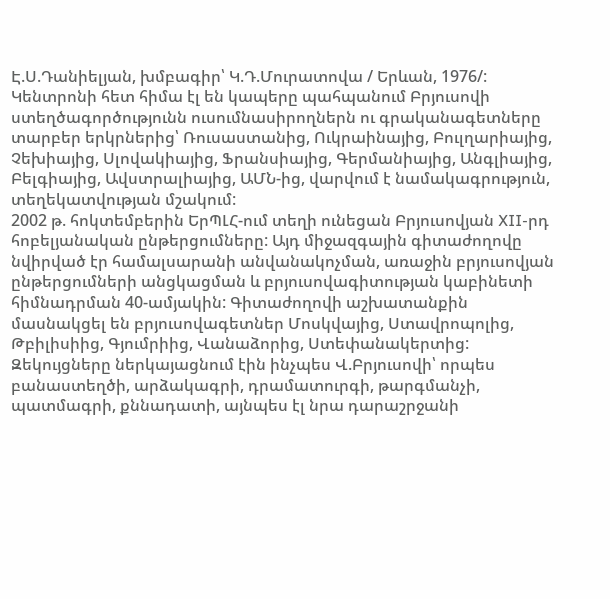Է.Ս.Դանիելյան, խմբագիր՝ Կ.Դ.Մուրատովա / Երևան, 1976/:
Կենտրոնի հետ հիմա էլ են կապերը պահպանում Բրյուսովի ստեղծագործությունն ուսումնասիրողներն ու գրականագետները տարբեր երկրներից՝ Ռուսաստանից, Ուկրաինայից, Բուլղարիայից, Չեխիայից, Սլովակիայից, Ֆրանսիայից, Գերմանիայից, Անգլիայից, Բելգիայից, Ավստրալիայից, ԱՄՆ-ից, վարվում է նամակագրություն, տեղեկատվության մշակում:
2002 թ. հոկտեմբերին ԵրՊԼՀ-ում տեղի ունեցան Բրյուսովյան XII-րդ հոբելյանական ընթերցումները: Այդ միջազգային գիտաժողովը նվիրված էր համալսարանի անվանակոչման, առաջին բրյուսովյան ընթերցումների անցկացման և բրյուսովագիտության կաբինետի հիմնադրման 40-ամյակին: Գիտաժողովի աշխատանքին մասնակցել են բրյուսովագետներ Մոսկվայից, Ստավրոպոլից, Թբիլիսիից, Գյումրիից, Վանաձորից, Ստեփանակերտից:
Զեկույցները ներկայացնում էին ինչպես Վ.Բրյուսովի՝ որպես բանաստեղծի, արձակագրի, դրամատուրգի, թարգմանչի, պատմագրի, քննադատի, այնպես էլ նրա դարաշրջանի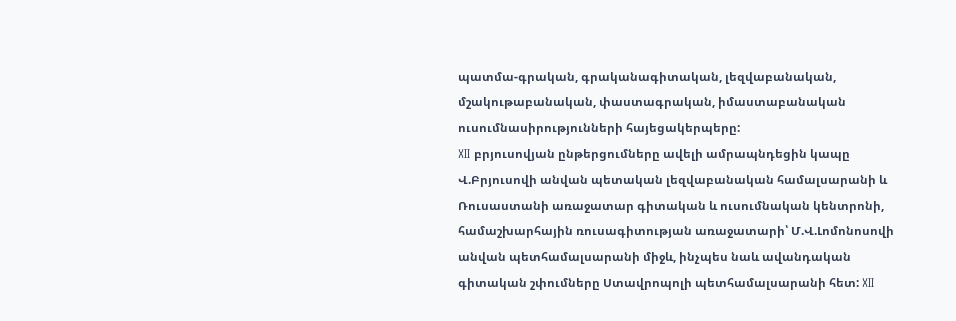պատմա-գրական, գրականագիտական, լեզվաբանական, մշակութաբանական, փաստագրական, իմաստաբանական ուսումնասիրությունների հայեցակերպերը:
XII բրյուսովյան ընթերցումները ավելի ամրապնդեցին կապը Վ.Բրյուսովի անվան պետական լեզվաբանական համալսարանի և Ռուսաստանի առաջատար գիտական և ուսումնական կենտրոնի, համաշխարհային ռուսագիտության առաջատարի՝ Մ.Վ.Լոմոնոսովի անվան պետհամալսարանի միջև, ինչպես նաև ավանդական գիտական շփումները Ստավրոպոլի պետհամալսարանի հետ: XII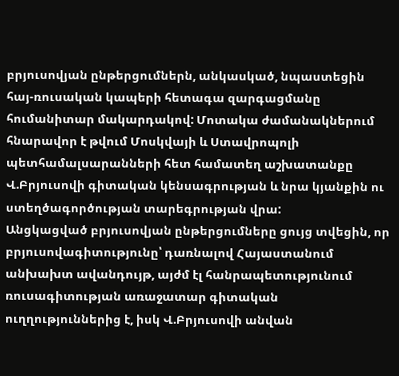բրյուսովյան ընթերցումներն, անկասկած, նպաստեցին հայ-ռուսական կապերի հետագա զարգացմանը հումանիտար մակարդակով: Մոտակա ժամանակներում հնարավոր է թվում Մոսկվայի և Ստավրոպոլի պետհամալսարանների հետ համատեղ աշխատանքը Վ.Բրյուսովի գիտական կենսագրության և նրա կյանքին ու ստեղծագործության տարեգրության վրա:
Անցկացված բրյուսովյան ընթերցումները ցույց տվեցին, որ բրյուսովագիտությունը՝ դառնալով Հայաստանում անխախտ ավանդույթ, այժմ էլ հանրապետությունում ռուսագիտության առաջատար գիտական ուղղություններից է, իսկ Վ.Բրյուսովի անվան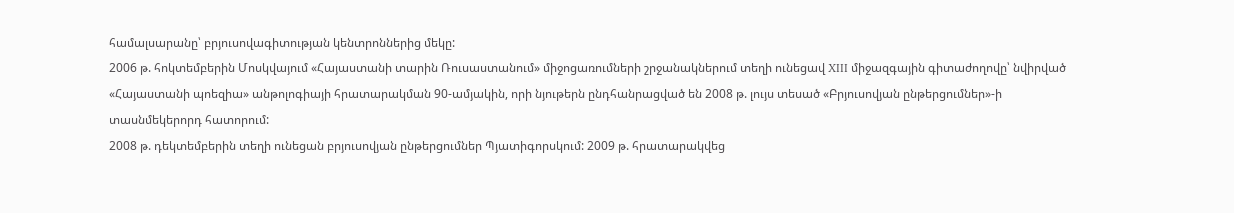համալսարանը՝ բրյուսովագիտության կենտրոններից մեկը:
2006 թ. հոկտեմբերին Մոսկվայում «Հայաստանի տարին Ռուսաստանում» միջոցառումների շրջանակներում տեղի ունեցավ XIII միջազգային գիտաժողովը՝ նվիրված «Հայաստանի պոեզիա» անթոլոգիայի հրատարակման 90-ամյակին, որի նյութերն ընդհանրացված են 2008 թ. լույս տեսած «Բրյուսովյան ընթերցումներ»-ի տասնմեկերորդ հատորում:
2008 թ. դեկտեմբերին տեղի ունեցան բրյուսովյան ընթերցումներ Պյատիգորսկում: 2009 թ. հրատարակվեց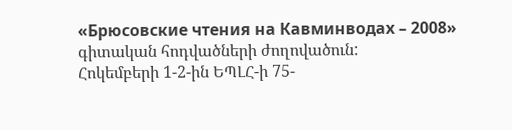«Брюсовские чтения на Кавминводах – 2008» գիտական հոդվածների ժողովածուն:
Հոկեմբերի 1-2-ին ԵՊԼՀ-ի 75-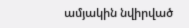ամյակին նվիրված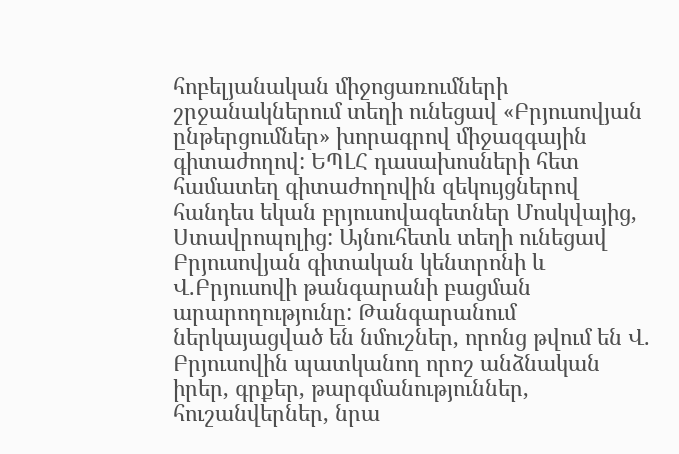հոբելյանական միջոցառումների շրջանակներում տեղի ունեցավ «Բրյուսովյան ընթերցումներ» խորագրով միջազգային գիտաժողով: ԵՊԼՀ դասախոսների հետ համատեղ գիտաժողովին զեկույցներով հանդես եկան բրյուսովագետներ Մոսկվայից, Ստավրոպոլից: Այնուհետև տեղի ունեցավ Բրյուսովյան գիտական կենտրոնի և Վ.Բրյուսովի թանգարանի բացման արարողությունը: Թանգարանում ներկայացված են նմուշներ, որոնց թվում են Վ. Բրյուսովին պատկանող որոշ անձնական իրեր, գրքեր, թարգմանություններ, հուշանվերներ, նրա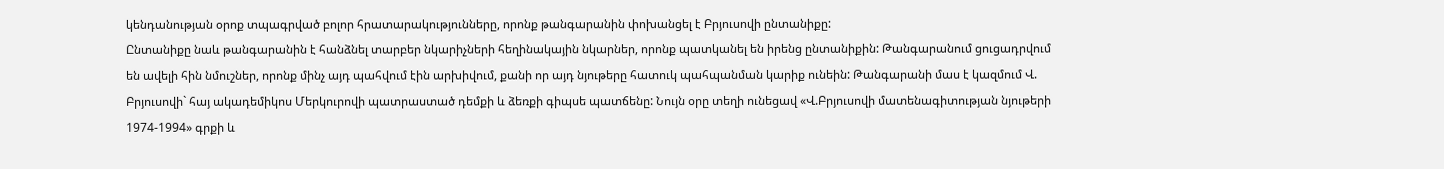կենդանության օրոք տպագրված բոլոր հրատարակությունները, որոնք թանգարանին փոխանցել է Բրյուսովի ընտանիքը:
Ընտանիքը նաև թանգարանին է հանձնել տարբեր նկարիչների հեղինակային նկարներ, որոնք պատկանել են իրենց ընտանիքին: Թանգարանում ցուցադրվում են ավելի հին նմուշներ, որոնք մինչ այդ պահվում էին արխիվում, քանի որ այդ նյութերը հատուկ պահպանման կարիք ունեին: Թանգարանի մաս է կազմում Վ. Բրյուսովի` հայ ակադեմիկոս Մերկուրովի պատրաստած դեմքի և ձեռքի գիպսե պատճենը: Նույն օրը տեղի ունեցավ «Վ.Բրյուսովի մատենագիտության նյութերի 1974-1994» գրքի և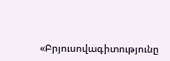«Բրյուսովագիտությունը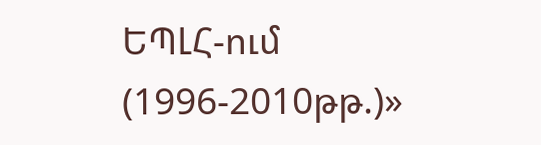ԵՊԼՀ-ում (1996-2010թթ.)»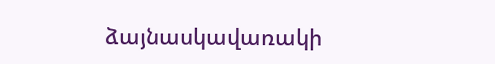ձայնասկավառակի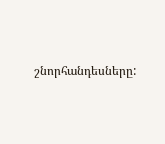շնորհանդեսները: